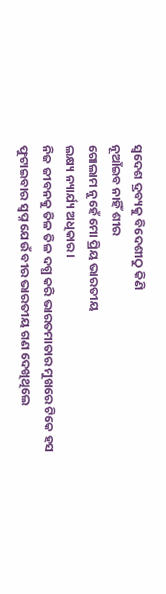ସ୍ୱଦେଶ ଦ୍ରବ୍ୟକୁ ବିଦେଶୀଠୁ କିଣି
ନୂଆଁଇବ ନାହିଁ ଶୀର
ଗୋଲାମ ନୁହେଁ ମୋ ପ୍ରିୟ ଭାରତୀୟ
ଲକ୍ଷ୍ୟ ନ୍ୟାର୍ଯ୍ୟ ଅଧିକାର।
ନିଜ ଜୀବନକୁ ତିଳ ତିଳ ଦଗ୍ଧ କରି ଭାରତମାତାର ମୁଖରେ ଟିକେ ହସ ଫୁଟାଇବାର ସ୍ବପ୍ନ ଯେଉଁ ବୀର ଭାରତୀୟ ଗଣ ଦେଖିଥିଲେ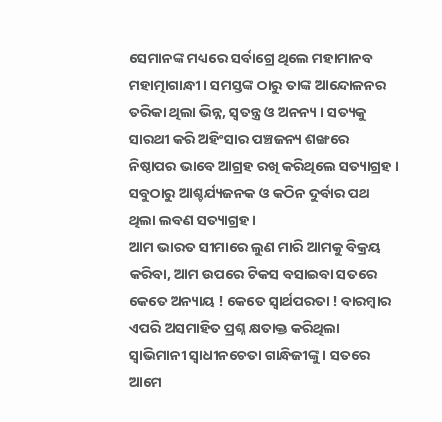ସେମାନଙ୍କ ମଧ୍ୟରେ ସର୍ବାଗ୍ରେ ଥିଲେ ମହାମାନବ ମହାତ୍ମାଗାନ୍ଧୀ । ସମସ୍ତଙ୍କ ଠାରୁ ତାଙ୍କ ଆନ୍ଦୋଳନର ତରିକା ଥିଲା ଭିନ୍ନ, ସ୍ୱତନ୍ତ୍ର ଓ ଅନନ୍ୟ । ସତ୍ୟକୁ ସାରଥୀ କରି ଅହିଂସାର ପଞ୍ଚଜନ୍ୟ ଶଙ୍ଖରେ ନିଷ୍ଠାପର ଭାବେ ଆଗ୍ରହ ରଖି କରିଥିଲେ ସତ୍ୟାଗ୍ରହ । ସବୁଠାରୁ ଆଶ୍ଚର୍ଯ୍ୟଜନକ ଓ କଠିନ ଦୁର୍ବାର ପଥ ଥିଲା ଲବଣ ସତ୍ୟାଗ୍ରହ ।
ଆମ ଭାରତ ସୀମାରେ ଲୁଣ ମାରି ଆମକୁ ବିକ୍ରୟ କରିବା, ଆମ ଉପରେ ଟିକସ ବସାଇବା ସତରେ କେତେ ଅନ୍ୟାୟ ! କେତେ ସ୍ୱାର୍ଥପରତା ! ବାରମ୍ବାର ଏପରି ଅସମାହିତ ପ୍ରଶ୍ନ କ୍ଷତାକ୍ତ କରିଥିଲା ସ୍ୱାଭିମାନୀ ସ୍ବାଧୀନଚେତା ଗାନ୍ଧିଜୀଙ୍କୁ । ସତରେ ଆମେ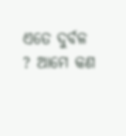ଏତେ ଦୁର୍ବଳ ? ଆମେ କଣ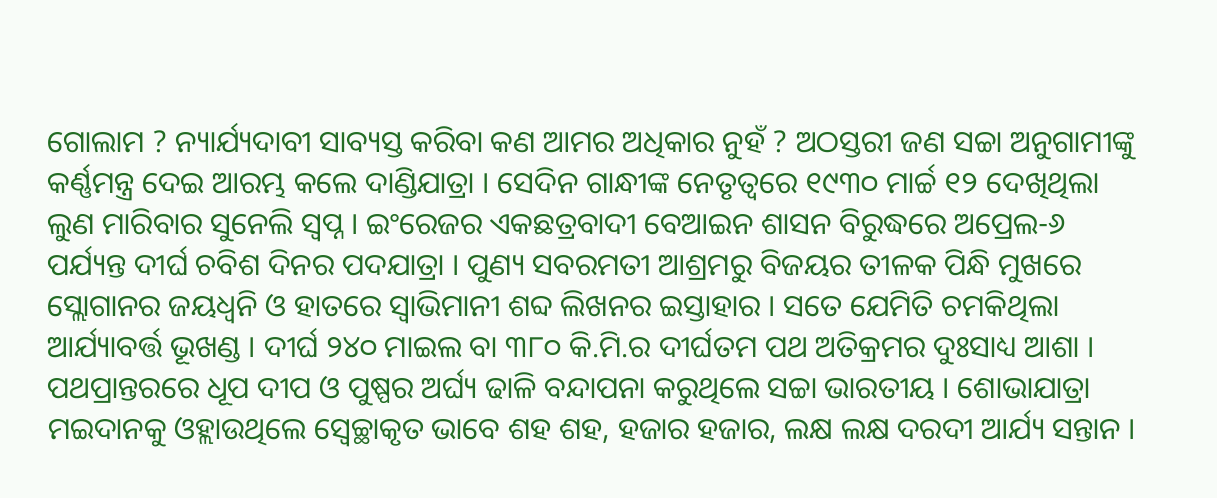ଗୋଲାମ ? ନ୍ୟାର୍ଯ୍ୟଦାବୀ ସାବ୍ୟସ୍ତ କରିବା କଣ ଆମର ଅଧିକାର ନୁହଁ ? ଅଠସ୍ତରୀ ଜଣ ସଚ୍ଚା ଅନୁଗାମୀଙ୍କୁ କର୍ଣ୍ଣମନ୍ତ୍ର ଦେଇ ଆରମ୍ଭ କଲେ ଦାଣ୍ଡିଯାତ୍ରା । ସେଦିନ ଗାନ୍ଧୀଙ୍କ ନେତୃତ୍ୱରେ ୧୯୩୦ ମାର୍ଚ୍ଚ ୧୨ ଦେଖିଥିଲା ଲୁଣ ମାରିବାର ସୁନେଲି ସ୍ବପ୍ନ । ଇଂରେଜର ଏକଛତ୍ରବାଦୀ ବେଆଇନ ଶାସନ ବିରୁଦ୍ଧରେ ଅପ୍ରେଲ-୬ ପର୍ଯ୍ୟନ୍ତ ଦୀର୍ଘ ଚବିଶ ଦିନର ପଦଯାତ୍ରା । ପୁଣ୍ୟ ସବରମତୀ ଆଶ୍ରମରୁ ବିଜୟର ତୀଳକ ପିନ୍ଧି ମୁଖରେ ସ୍ଲୋଗାନର ଜୟଧ୍ଵନି ଓ ହାତରେ ସ୍ୱାଭିମାନୀ ଶବ୍ଦ ଲିଖନର ଇସ୍ତାହାର । ସତେ ଯେମିତି ଚମକିଥିଲା ଆର୍ଯ୍ୟାବର୍ତ୍ତ ଭୂଖଣ୍ଡ । ଦୀର୍ଘ ୨୪୦ ମାଇଲ ବା ୩୮୦ କି.ମି.ର ଦୀର୍ଘତମ ପଥ ଅତିକ୍ରମର ଦୁଃସାଧ୍ୟ ଆଶା । ପଥପ୍ରାନ୍ତରରେ ଧୂପ ଦୀପ ଓ ପୁଷ୍ପର ଅର୍ଘ୍ୟ ଢାଳି ବନ୍ଦାପନା କରୁଥିଲେ ସଚ୍ଚା ଭାରତୀୟ । ଶୋଭାଯାତ୍ରା ମଇଦାନକୁ ଓହ୍ଲାଉଥିଲେ ସ୍ବେଚ୍ଛାକୃତ ଭାବେ ଶହ ଶହ, ହଜାର ହଜାର, ଲକ୍ଷ ଲକ୍ଷ ଦରଦୀ ଆର୍ଯ୍ୟ ସନ୍ତାନ ।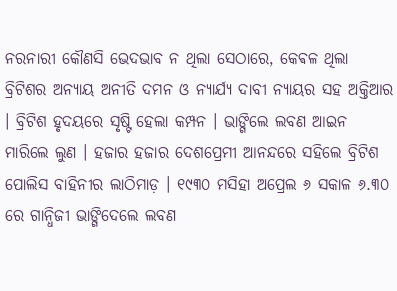ନରନାରୀ କୌଣସି ଭେଦଭାବ ନ ଥିଲା ସେଠାରେ, କେଵଳ ଥିଲା ବ୍ରିଟିଶର ଅନ୍ୟାୟ ଅନୀତି ଦମନ ଓ ନ୍ୟାର୍ଯ୍ୟ ଦାବୀ ନ୍ୟାୟର ସହ ଅକ୍ତିଆର । ବ୍ରିଟିଶ ହୃଦୟରେ ସୃଷ୍ଟି ହେଲା କମ୍ପନ । ଭାଙ୍ଗିଲେ ଲବଣ ଆଇନ ମାରିଲେ ଲୁଣ । ହଜାର ହଜାର ଦେଶପ୍ରେମୀ ଆନନ୍ଦରେ ସହିଲେ ବ୍ରିଟିଶ ପୋଲିସ ବାହିନୀର ଲାଠିମାଡ଼ । ୧୯୩୦ ମସିହା ଅପ୍ରେଲ ୬ ସକାଳ ୬.୩୦ ରେ ଗାନ୍ଧିଜୀ ଭାଙ୍ଗିଦେଲେ ଲବଣ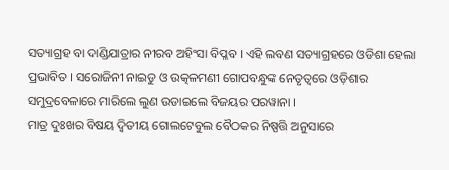ସତ୍ୟାଗ୍ରହ ବା ଦାଣ୍ଡିଯାତ୍ରାର ନୀରବ ଅହିଂସା ବିପ୍ଳବ । ଏହି ଲବଣ ସତ୍ୟାଗ୍ରହରେ ଓଡିଶା ହେଲା ପ୍ରଭାବିତ । ସରୋଜିନୀ ନାଇଡୁ ଓ ଉତ୍କଳମଣୀ ଗୋପବନ୍ଧୁଙ୍କ ନେତୃତ୍ୱରେ ଓଡ଼ିଶାର ସମୁଦ୍ରବେଳାରେ ମାରିଲେ ଲୁଣ ଉଡାଇଲେ ବିଜୟର ପରୱାନା ।
ମାତ୍ର ଦୁଃଖର ବିଷୟ ଦ୍ଵିତୀୟ ଗୋଲଟେବୁଲ ବୈଠକର ନିଷ୍ପତ୍ତି ଅନୁସାରେ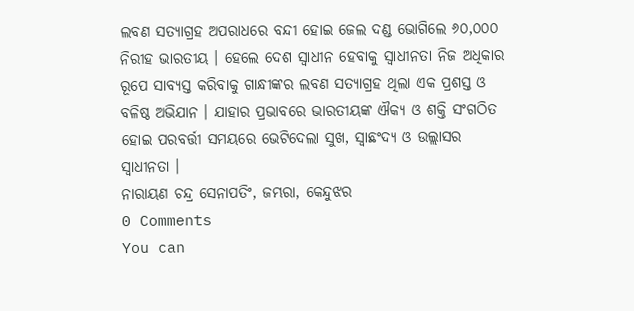ଲବଣ ସତ୍ୟାଗ୍ରହ ଅପରାଧରେ ବନ୍ଦୀ ହୋଇ ଜେଲ ଦଣ୍ଡ ଭୋଗିଲେ ୬୦,୦୦୦ ନିରୀହ ଭାରତୀୟ । ହେଲେ ଦେଶ ସ୍ଵାଧୀନ ହେବାକୁ ସ୍ବାଧୀନତା ନିଜ ଅଧିକାର ରୂପେ ସାବ୍ୟସ୍ତ କରିବାକୁ ଗାନ୍ଧୀଙ୍କର ଲବଣ ସତ୍ୟାଗ୍ରହ ଥିଲା ଏକ ପ୍ରଶସ୍ତ ଓ ବଳିଷ୍ଠ ଅଭିଯାନ । ଯାହାର ପ୍ରଭାବରେ ଭାରତୀୟଙ୍କ ଐକ୍ୟ ଓ ଶକ୍ତି ସଂଗଠିତ ହୋଇ ପରବର୍ତ୍ତୀ ସମୟରେ ଭେଟିଦେଲା ସୁଖ, ସ୍ବାଛଂଦ୍ୟ ଓ ଉଲ୍ଲାସର ସ୍ବାଧୀନତା ।
ନାରାୟଣ ଚନ୍ଦ୍ର ସେନାପତିଂ, ଜମ୍ଭରା, କେନ୍ଦୁଝର
0 Comments
You can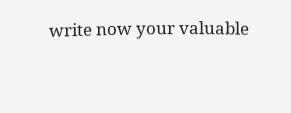write now your valuable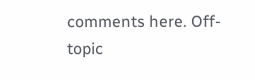comments here. Off-topic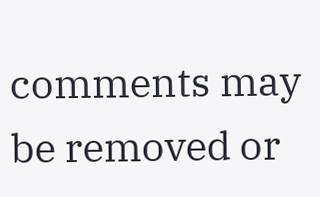comments may be removed or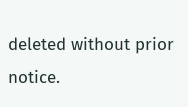deleted without prior notice.